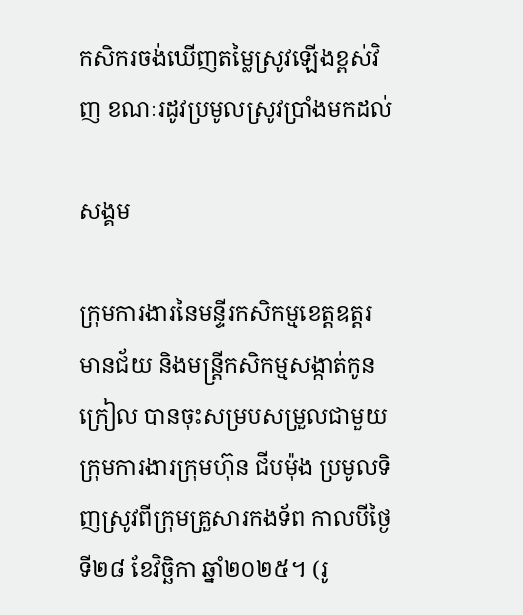កសិករចង់ឃើញតម្លៃស្រូវឡើងខ្ពស់វិញ ខណៈរដូវប្រមូលស្រូវប្រាំងមកដល់

សង្គម

ក្រុមការងារនៃមន្ទីរកសិកម្មខេត្តឧត្តរមានជ័យ និងមន្រ្តីកសិកម្មសង្កាត់កូនក្រៀល បានចុះសម្របសម្រួលជាមួយក្រុមការងារក្រុមហ៊ុន ជីបម៉ុង ប្រមូលទិញស្រូវពីក្រុមគ្រួសារកងទ័ព កាលបីថ្ងៃទី២៨ ខែវិច្ឆិកា ឆ្នាំ២០២៥។ (រូ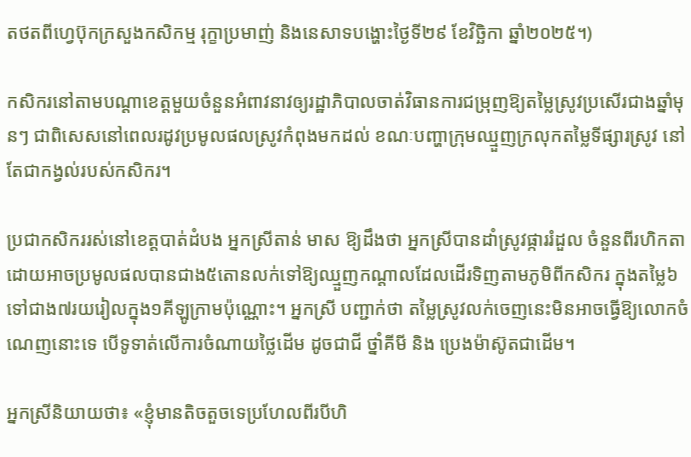តថតពីហ្វេប៊ុកក្រសួងកសិកម្ម រុក្ខាប្រមាញ់ និងនេសាទបង្ហោះថ្ងៃទី២៩ ខែវិច្ឆិកា ឆ្នាំ២០២៥។)

កសិករនៅតាមបណ្ដាខេត្តមួយចំនួនអំពាវនាវឲ្យរដ្ឋាភិបាលចាត់វិធានការជម្រុញឱ្យតម្លៃស្រូវប្រសើរជាងឆ្នាំមុនៗ ជាពិសេសនៅពេលរដូវប្រមូលផលស្រូវកំពុងមកដល់ ខណៈបញ្ហាក្រុមឈ្មួញក្រលុកតម្លៃទីផ្សារស្រូវ នៅតែជាកង្វល់របស់កសិករ។

ប្រជាកសិកររស់នៅខេត្តបាត់ដំបង អ្នកស្រីតាន់ មាស ឱ្យដឹងថា អ្នកស្រីបានដាំស្រូវផ្ការរំដួល ចំនួនពីរហិកតា ដោយអាចប្រមូលផលបានជាង៥តោនលក់ទៅឱ្យឈ្មួញកណ្តាលដែលដើរទិញតាមភូមិពីកសិករ ក្នុងតម្លៃ៦ ទៅជាង៧រយរៀលក្នុង១គីឡូក្រាមប៉ុណ្ណោះ។ អ្នកស្រី បញ្ជាក់ថា តម្លៃស្រូវលក់ចេញនេះមិនអាចធ្វើឱ្យលោកចំណេញនោះទេ បើទូទាត់លើការចំណាយថ្លៃដើម ដូចជាជី ថ្នាំគីមី និង ប្រេងម៉ាស៊ូតជាដើម។

អ្នកស្រីនិយាយថា៖ «ខ្ញុំមានតិចតួចទេប្រហែលពីរបីហិ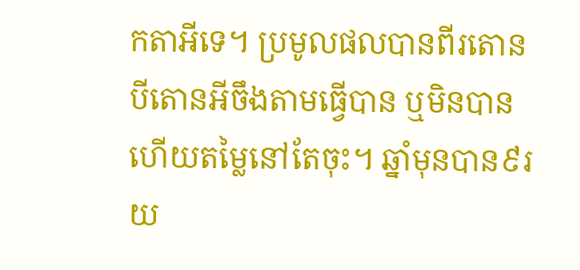កតាអីទេ។ ប្រមូលផលបានពីរតោន បីតោនអីចឹងតាមធ្វើបាន ឬមិនបាន ហើយតម្លៃនៅតែចុះ។ ឆ្នាំមុនបាន៩រយ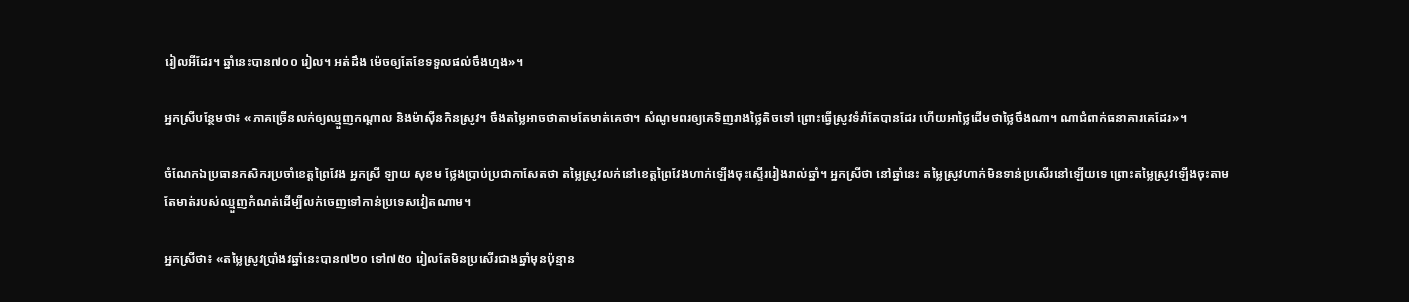រៀលអីដែរ។ ឆ្នាំនេះបាន៧០០ រៀល។ អត់ដឹង ម៉េចឲ្យតែខែទទួលផល់ចឹងហ្មង»។

អ្នកស្រីបន្ថែមថា៖ «ភាគច្រើនលក់ឲ្យឈ្មួញកណ្ដាល និងម៉ាស៊ីនកិនស្រូវ។ ចឹងតម្លៃអាចថាតាមតែមាត់គេថា។ សំណូមពរឲ្យគេទិញរាងថ្លៃតិចទៅ ព្រោះធ្វើស្រូវទំរាំតែបានដែរ ហើយអាថ្លៃដើមថាថ្លៃចឹងណា។ ណាជំពាក់ធនាគារគេដែរ»។

ចំណែកឯប្រធានកសិករប្រចាំខេត្តព្រៃវែង អ្នកស្រី ឡាយ សុខម ថ្លែងប្រាប់ប្រជាកាសែតថា តម្លៃស្រូវលក់នៅខេត្តព្រៃវែងហាក់ឡើងចុះស្ទើររៀងរាល់ឆ្នាំ។ អ្នកស្រីថា នៅឆ្នាំនេះ តម្លៃស្រូវហាក់មិនទាន់ប្រសើរនៅឡើយទេ ព្រោះតម្លៃស្រូវឡើងចុះតាមតែមាត់របស់ឈ្មួញកំណត់ដើម្បីលក់ចេញទៅកាន់ប្រទេសវៀតណាម។

អ្នកស្រីថា៖ «តម្លៃស្រូវប្រាំងវឆ្នាំនេះបាន៧២០ ទៅ៧៥០ រៀលតែមិនប្រសើរជាងឆ្នាំមុនប៉ុន្មាន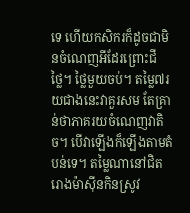ទេ ហើយកសិករក៏ដូចជាមិនចំណេញអីដែរព្រោះជី ថ្លៃ។ ថ្លៃមួយចប់។ តម្លៃ៧រយជាងនេះវាគួរសម តែគ្រាន់ថាភាគរយចំណេញវាតិច។ បើវាឡើងក៏ឡើងតាមតំបន់ទេ។ តម្លៃណានៅជិតរោងម៉ាសុីនកិនស្រូវ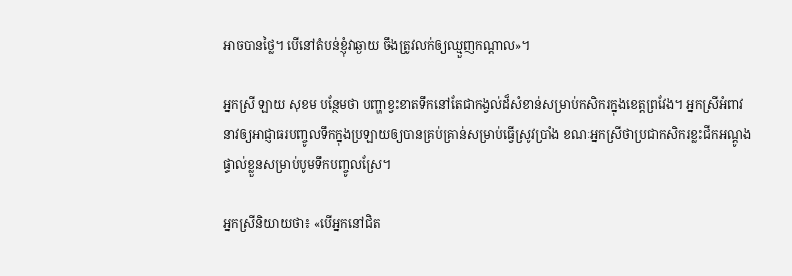អាចបានថ្លៃ។ បើនៅតំបន់ខ្ញុំវាឆ្ងាយ ចឹងត្រូវលក់ឲ្យឈ្មួញកណ្ដាល»។

អ្នកស្រី ឡាយ សុខម បន្ថែមថា បញ្ហាខ្វះខាតទឹកនៅតែជាកង្វល់ដ៏សំខាន់សម្រាប់កសិករក្នុងខេត្តព្រវែង។ អ្នកស្រីអំពាវនាវឲ្យអាជ្ញាធរបញ្ចូលទឹកក្នុងប្រឡាយឲ្យបានគ្រប់គ្រាន់សម្រាប់ធ្វើស្រូវប្រាំង ខណៈអ្នកស្រីថាប្រជាកសិករខ្លះជីកអណ្ដូងផ្ទាល់ខ្លួនសម្រាប់បូមទឹកបញ្ចូលស្រែ។

អ្នកស្រីនិយាយថា៖ «បើអ្នកនៅជិត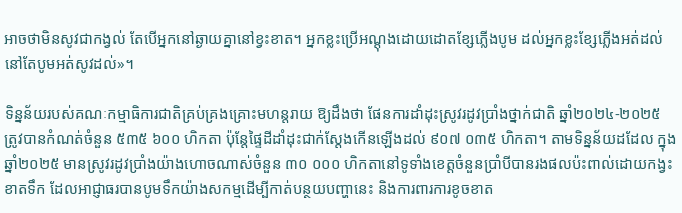អាចថាមិនសូវជាកង្វល់ តែបើអ្នកនៅឆ្ងាយគ្នានៅខ្វះខាត។ អ្នកខ្លះប្រើអណ្ដុងដោយដោតខ្សែភ្លើងបូម ដល់អ្នកខ្លះខ្សែភ្លើងអត់ដល់នៅតែបូមអត់សូវដល់»។

ទិន្នន័យរបស់គណៈកម្មាធិការជាតិគ្រប់គ្រងគ្រោះមហន្តរាយ ឱ្យដឹងថា ផែនការដាំដុះស្រូវរដូវប្រាំងថ្នាក់ជាតិ ឆ្នាំ២០២៤-២០២៥ ត្រូវបានកំណត់ចំនួន ៥៣៥ ៦០០ ហិកតា ប៉ុន្តែផ្ទៃដីដាំដុះជាក់ស្តែងកើនឡើងដល់ ៩០៧ ០៣៥ ហិកតា។ តាមទិន្នន័យដដែល ក្នុងឆ្នាំ២០២៥ មានស្រូវរដូវប្រាំងយ៉ាងហោចណាស់ចំនួន ៣០ ០០០ ហិកតានៅទូទាំងខេត្តចំនួនប្រាំបីបានរងផលប៉ះពាល់ដោយកង្វះខាតទឹក ដែលអាជ្ញាធរបានបូមទឹកយ៉ាងសកម្មដើម្បីកាត់បន្ថយបញ្ហានេះ និងការពារការខូចខាត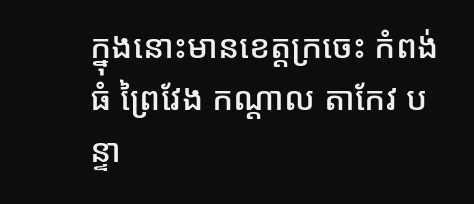ក្នុងនោះមានខេត្តក្រចេះ កំពង់ធំ ព្រៃវែង កណ្តាល តាកែវ បន្ទា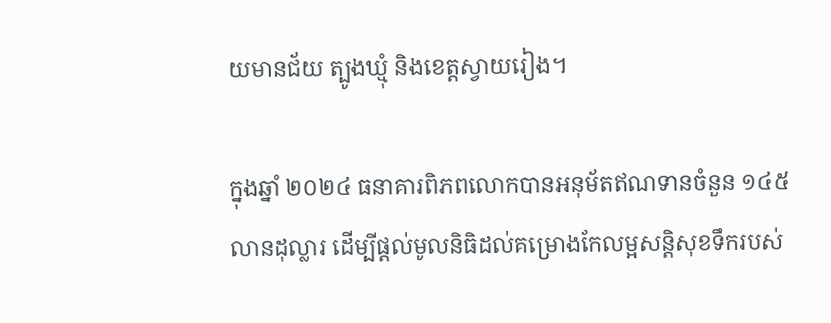យមានជ័យ ត្បូងឃ្មុំ និងខេត្តស្វាយរៀង។

ក្នុងឆ្នាំ ២០២៤ ធនាគារពិភពលោកបានអនុម័តឥណទានចំនួន ១៤៥ លានដុល្លារ ដើម្បីផ្តល់មូលនិធិដល់គម្រោងកែលម្អសន្តិសុខទឹករបស់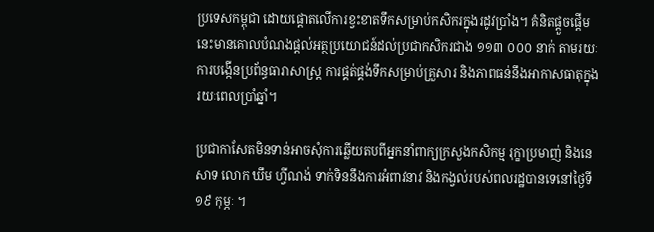ប្រទេសកម្ពុជា ដោយផ្តោតលើការខ្វះខាតទឹកសម្រាប់កសិករក្នុងរដូវប្រាំង។ គំនិតផ្តួចផ្តើមនេះមានគោលបំណងផ្តល់អត្ថប្រយោជន៍ដល់ប្រជាកសិករជាង ១១៣ ០០០ នាក់ តាមរយៈការបង្កើនប្រព័ន្ធធារាសាស្រ្ត ការផ្គត់ផ្គង់ទឹកសម្រាប់គ្រួសារ និងភាពធន់នឹងអាកាសធាតុក្នុងរយៈពេលប្រាំឆ្នាំ។

ប្រជាកាសែតមិនទាន់អាចសុំការឆ្លើយតបពីអ្នកនាំពាក្យក្រសួងកសិកម្ម រុក្ខាប្រមាញ់ និងនេសាទ លោក ឃឹម ហ្វីណង់ ទាក់ទិននឹងការអំពាវនាវ និងកង្វល់របស់ពលរដ្ឋបានទេនៅថ្ងៃទី១៩ កុម្ភៈ ។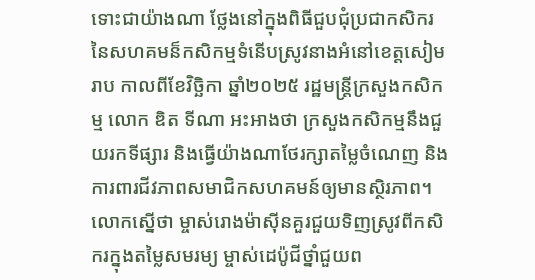ទោះជាយ៉ាងណា ថ្លែងនៅក្នុងពិធីជួបជុំប្រជាកសិករនៃសហគមន៏កសិកម្មទំនើបស្រូវនាងអំនៅខេត្តសៀមរាប កាលពីខែវិច្ឆិកា ឆ្នាំ២០២៥ រដ្ឋមន្ត្រីក្រសួងកសិកម្ម លោក ឌិត ទីណា អះអាងថា ក្រសួងកសិកម្មនឹងជួយរកទីផ្សារ និងធ្វើយ៉ាងណាថែរក្សាតម្លៃចំណេញ និងការពារជីវភាពសមាជិកសហគមន៍ឲ្យមានស្ថិរភាព។ លោកស្នើថា ម្ចាស់រោងម៉ាស៊ីនគួរជួយទិញស្រូវពីកសិករក្នុងតម្លៃសមរម្យ ម្ចាស់ដេប៉ូជីថ្នាំជួយព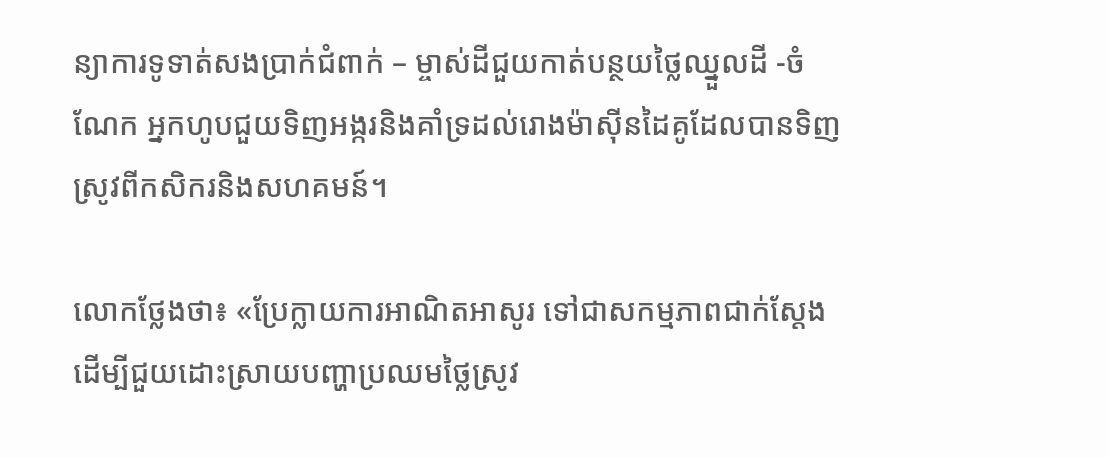ន្យាការទូទាត់សងប្រាក់ជំពាក់ – ម្ចាស់ដីជួយកាត់បន្ថយថ្លៃឈ្នួលដី -ចំណែក អ្នកហូបជួយទិញអង្ករនិងគាំទ្រដល់រោងម៉ាស៊ីនដៃគូដែលបានទិញស្រូវពីកសិករនិងសហគមន៍។

លោកថ្លែងថា៖ «ប្រែក្លាយការអាណិតអាសូរ ទៅជាសកម្មភាពជាក់ស្តែង ដើម្បីជួយដោះស្រាយបញ្ហាប្រឈមថ្លៃស្រូវ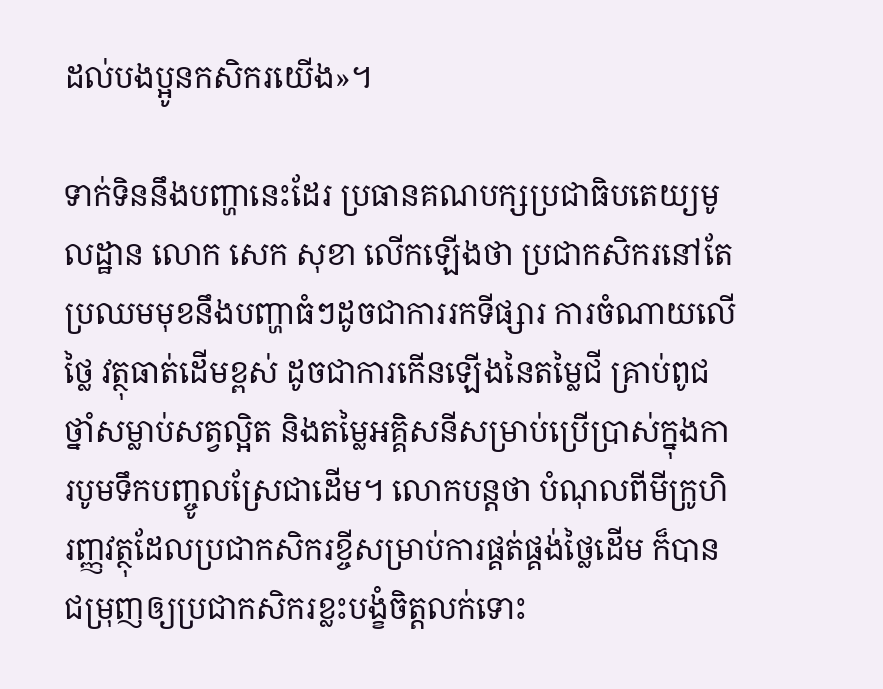ដល់បងប្អូនកសិករយើង»។

ទាក់ទិននឹងបញ្ហានេះដែរ ប្រធានគណបក្សប្រជាធិបតេយ្យមូលដ្ឋាន លោក សេក សុខា លើកឡើងថា ប្រជាកសិករនៅតែប្រឈមមុខនឹងបញ្ហាធំៗដូចជាការរកទីផ្សារ ការចំណាយលើថ្លៃ វត្ថុធាត់ដើមខ្ពស់ ដូចជាការកើនឡើងនៃតម្លៃជី គ្រាប់ពូជ ថ្នាំសម្លាប់សត្វល្អិត និងតម្លៃអគ្គិសនីសម្រាប់ប្រើប្រាស់ក្នុងការបូមទឹកបញ្ចូលស្រែជាដើម។ លោកបន្តថា បំណុលពីមីក្រូហិរញ្ញវត្ថុដែលប្រជាកសិករខ្ចីសម្រាប់ការផ្គត់ផ្គង់ថ្លៃដើម ក៏បានជម្រុញឲ្យប្រជាកសិករខ្លះបង្ខំចិត្តលក់ទោះ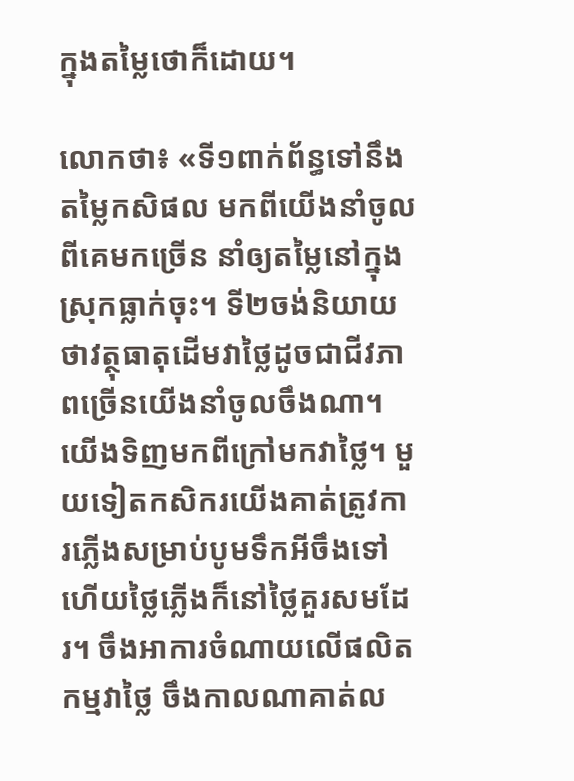ក្នុងតម្លៃថោក៏ដោយ។

លោកថា៖ «ទី១ពាក់ព័ន្ធទៅនឹងតម្លៃកសិផល មកពីយើងនាំចូលពីគេមកច្រើន នាំឲ្យតម្លៃនៅក្នុងស្រុកធ្លាក់ចុះ។ ទី២ចង់និយាយថាវត្ថុធាតុដើមវាថ្លៃដូចជាជីវភាពច្រើនយើងនាំចូលចឹងណា។ យើងទិញមកពីក្រៅមកវាថ្លៃ។ មួយទៀតកសិករយើងគាត់ត្រូវការភ្លើងសម្រាប់បូមទឹកអីចឹងទៅ ហើយថ្លៃភ្លើងក៏នៅថ្លៃគួរសមដែរ។ ចឹងអាការចំណាយលើផលិតកម្មវាថ្លៃ ចឹងកាលណាគាត់ល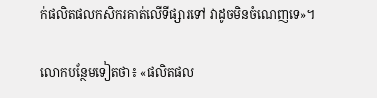ក់ផលិតផលកសិករគាត់លើទីផ្សារទៅ វាដូចមិនចំណេញទេ»។

លោកបន្ថែមទៀតថា៖ «ផលិតផល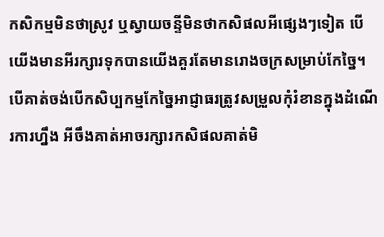កសិកម្មមិនថាស្រូវ ឬស្វាយចន្ទីមិនថាកសិផលអីផ្សេងៗទៀត បើយើងមានអីរក្សារទុកបានយើងគួរតែមានរោងចក្រសម្រាប់កែច្នៃ។ បើគាត់ចង់បើកសិប្បកម្មកែច្នៃអាជ្ញាធរត្រូវសម្រួលកុំរំខានក្នុងដំណើរការហ្នឹង អីចឹងគាត់អាចរក្សារកសិផលគាត់មិ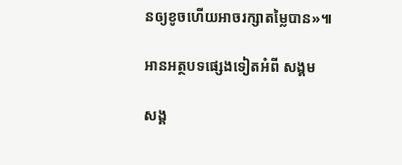នឲ្យខូចហើយអាចរក្សាតម្លៃបាន»៕

អានអត្ថបទផ្សេងទៀតអំពី សង្គម

សង្គ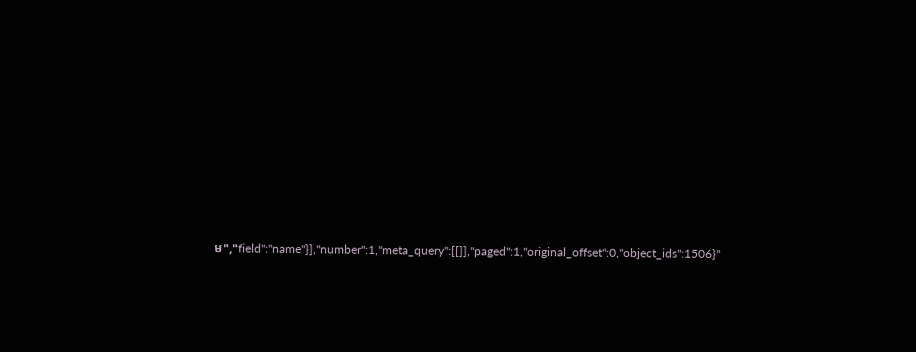ម","field":"name"}],"number":1,"meta_query":[[]],"paged":1,"original_offset":0,"object_ids":1506}"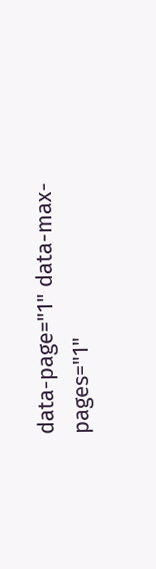data-page="1" data-max-pages="1"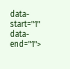data-start="1" data-end="1">